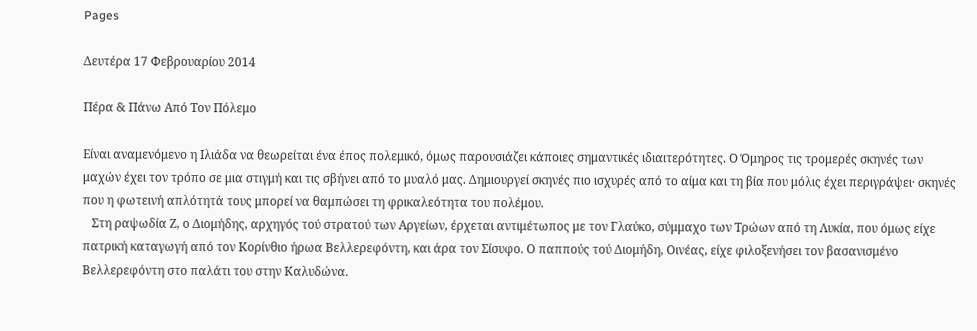Pages

Δευτέρα 17 Φεβρουαρίου 2014

Πέρα & Πάνω Από Τον Πόλεμο

Είναι αναμενόμενο η Ιλιάδα να θεωρείται ένα έπος πολεμικό, όμως παρουσιάζει κάποιες σημαντικές ιδιαιτερότητες. Ο Όμηρος τις τρομερές σκηνές των μαχών έχει τον τρόπο σε μια στιγμή και τις σβήνει από το μυαλό μας. Δημιουργεί σκηνές πιο ισχυρές από το αίμα και τη βία που μόλις έχει περιγράψει· σκηνές που η φωτεινή απλότητά τους μπορεί να θαμπώσει τη φρικαλεότητα του πολέμου.
   Στη ραψωδία Ζ, ο Διομήδης, αρχηγός τού στρατού των Αργείων, έρχεται αντιμέτωπος με τον Γλαύκο, σύμμαχο των Τρώων από τη Λυκία, που όμως είχε πατρική καταγωγή από τον Κορίνθιο ήρωα Βελλερεφόντη, και άρα τον Σίσυφο. Ο παππούς τού Διομήδη, Οινέας, είχε φιλοξενήσει τον βασανισμένο Βελλερεφόντη στο παλάτι του στην Καλυδώνα.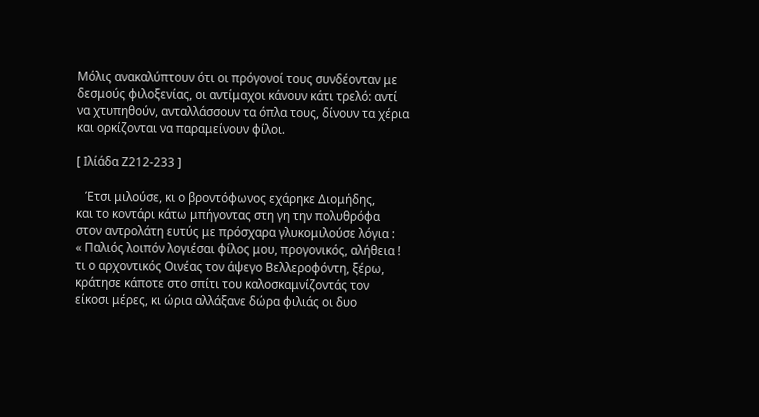Μόλις ανακαλύπτουν ότι οι πρόγονοί τους συνδέονταν με δεσμούς φιλοξενίας, οι αντίμαχοι κάνουν κάτι τρελό: αντί να χτυπηθούν, ανταλλάσσουν τα όπλα τους, δίνουν τα χέρια και ορκίζονται να παραμείνουν φίλοι.

[ Ιλίάδα Ζ212-233 ]

   Έτσι μιλούσε, κι ο βροντόφωνος εχάρηκε Διομήδης,
και το κοντάρι κάτω μπήγοντας στη γη την πολυθρόφα
στον αντρολάτη ευτύς με πρόσχαρα γλυκομιλούσε λόγια :
« Παλιός λοιπόν λογιέσαι φίλος μου, προγονικός, αλήθεια !
τι ο αρχοντικός Οινέας τον άψεγο Βελλεροφόντη, ξέρω,
κράτησε κάποτε στο σπίτι του καλοσκαμνίζοντάς τον
είκοσι μέρες, κι ώρια αλλάξανε δώρα φιλιάς οι δυο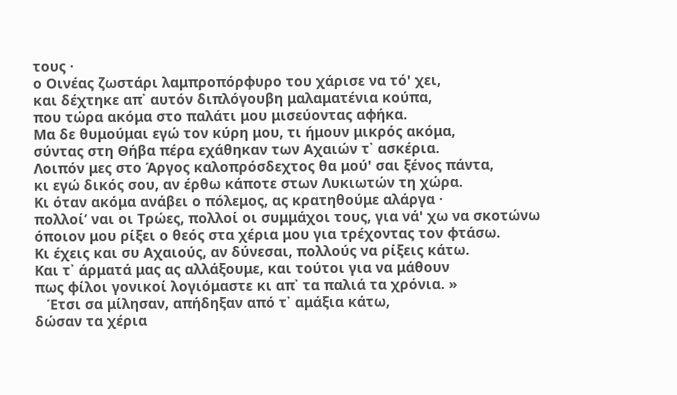τους ·
ο Οινέας ζωστάρι λαμπροπόρφυρο του χάρισε να τό' χει,
και δέχτηκε απ᾿ αυτόν διπλόγουβη μαλαματένια κούπα,
που τώρα ακόμα στο παλάτι μου μισεύοντας αφήκα.
Μα δε θυμούμαι εγώ τον κύρη μου, τι ήμουν μικρός ακόμα,
σύντας στη Θήβα πέρα εχάθηκαν των Αχαιών τ᾿ ασκέρια.
Λοιπόν μες στο Άργος καλοπρόσδεχτος θα μού' σαι ξένος πάντα,
κι εγώ δικός σου, αν έρθω κάποτε στων Λυκιωτών τη χώρα.
Κι όταν ακόμα ανάβει ο πόλεμος, ας κρατηθούμε αλάργα ·
πολλοί’ ναι οι Τρώες, πολλοί οι συμμάχοι τους, για νά' χω να σκοτώνω
όποιον μου ρίξει ο θεός στα χέρια μου για τρέχοντας τον φτάσω.
Κι έχεις και συ Αχαιούς, αν δύνεσαι, πολλούς να ρίξεις κάτω.
Και τ᾿ άρματά μας ας αλλάξουμε, και τούτοι για να μάθουν
πως φίλοι γονικοί λογιόμαστε κι απ᾿ τα παλιά τα χρόνια. »
   Έτσι σα μίλησαν, απήδηξαν από τ᾿ αμάξια κάτω,
δώσαν τα χέρια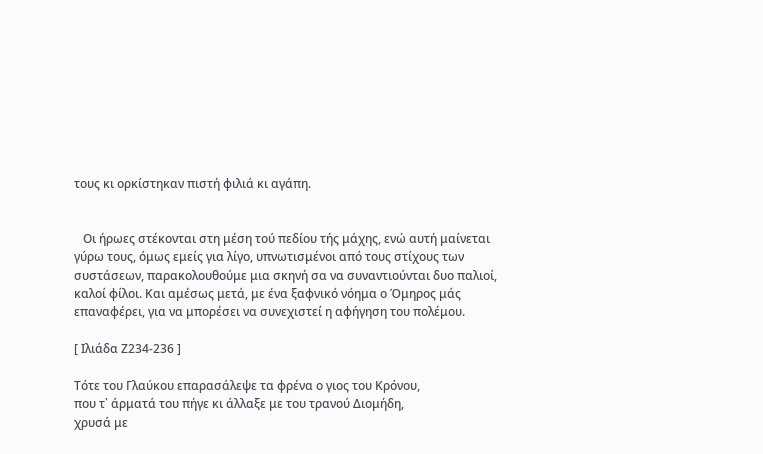τους κι ορκίστηκαν πιστή φιλιά κι αγάπη.


   Οι ήρωες στέκονται στη μέση τού πεδίου τής μάχης, ενώ αυτή μαίνεται γύρω τους, όμως εμείς για λίγο, υπνωτισμένοι από τους στίχους των συστάσεων, παρακολουθούμε μια σκηνή σα να συναντιούνται δυο παλιοί, καλοί φίλοι. Και αμέσως μετά, με ένα ξαφνικό νόημα ο Όμηρος μάς επαναφέρει, για να μπορέσει να συνεχιστεί η αφήγηση του πολέμου.

[ Ιλιάδα Ζ234-236 ]

Τότε του Γλαύκου επαρασάλεψε τα φρένα ο γιος του Κρόνου,
που τ᾿ άρματά του πήγε κι άλλαξε με του τρανού Διομήδη,
χρυσά με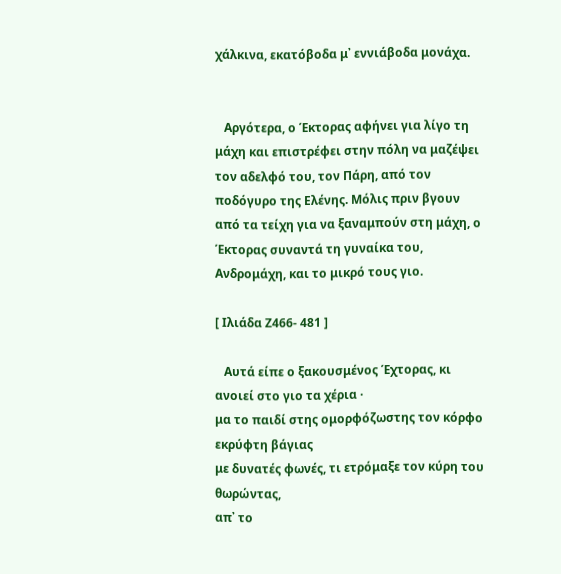χάλκινα, εκατόβοδα μ᾿ εννιάβοδα μονάχα.


   Αργότερα, ο Έκτορας αφήνει για λίγο τη μάχη και επιστρέφει στην πόλη να μαζέψει τον αδελφό του, τον Πάρη, από τον ποδόγυρο της Ελένης. Μόλις πριν βγουν από τα τείχη για να ξαναμπούν στη μάχη, ο Έκτορας συναντά τη γυναίκα του, Ανδρομάχη, και το μικρό τους γιο.

[ Ιλιάδα Ζ466- 481 ]

   Αυτά είπε ο ξακουσμένος Έχτορας, κι ανοιεί στο γιο τα χέρια ·
μα το παιδί στης ομορφόζωστης τον κόρφο εκρύφτη βάγιας
με δυνατές φωνές, τι ετρόμαξε τον κύρη του θωρώντας,
απ᾿ το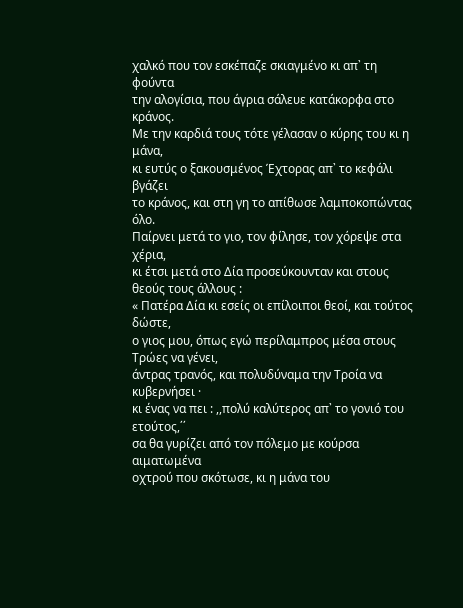χαλκό που τον εσκέπαζε σκιαγμένο κι απ᾿ τη φούντα
την αλογίσια, που άγρια σάλευε κατάκορφα στο κράνος.
Με την καρδιά τους τότε γέλασαν ο κύρης του κι η μάνα,
κι ευτύς ο ξακουσμένος Έχτορας απ᾿ το κεφάλι βγάζει
το κράνος, και στη γη το απίθωσε λαμποκοπώντας όλο.
Παίρνει μετά το γιο, τον φίλησε, τον χόρεψε στα χέρια,
κι έτσι μετά στο Δία προσεύκουνταν και στους θεούς τους άλλους :
« Πατέρα Δία κι εσείς οι επίλοιποι θεοί, και τούτος δώστε,
ο γιος μου, όπως εγώ περίλαμπρος μέσα στους Τρώες να γένει,
άντρας τρανός, και πολυδύναμα την Τροία να κυβερνήσει ·
κι ένας να πει : ,,πολύ καλύτερος απ᾿ το γονιό του ετούτος,΄΄
σα θα γυρίζει από τον πόλεμο με κούρσα αιματωμένα
οχτρού που σκότωσε, κι η μάνα του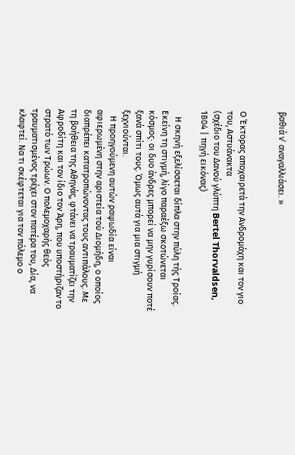βαθιά ν᾿ αναγαλλιάσει. »


Ο Έκτορας αποχαιρετά την Ανδρομάχη και τον γιο του, Αστυάνακτα
(σχέδιο του Δανού γλύπτη Bertel Thorvaldsen, 1804 | πηγή εικόνας)

   Η σκηνή εξελίσσεται δίπλα στην πύλη τής Τροίας. Εκείνη τη στιγμή, λίγο παραέξω σκοτώνεται κόσμος· οι δυο άνδρες μπορεί να μην γυρίσουν ποτέ ξανά σπίτι τους. Όμως αυτά για μια στιγμή ξεχνιούνται.
   Η προηγούμενη αυτών ραψωδία είναι αφιερωμένη στην αριστεία τού Διομήδη, ο οποίος διαπρέπει κατατροπώνοντας τους αντιπάλους. Με τη βοήθεια της Αθηνάς, φτάνει να τραυματίζει την Αφροδίτη και τον ίδιο τον Άρη, που υποστήριζαν το στρατό των Τρώων. Ο πολεμοχαρής θεός τραυματισμένος τρέχει στον πατέρα του, Δία, να κλαφτεί. Να τι σκέφτεται για τον πόλεμο ο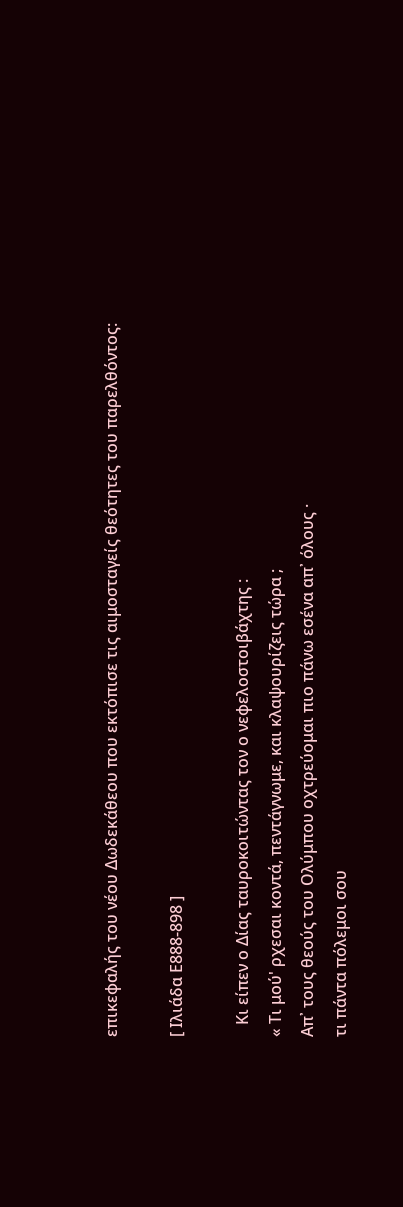επικεφαλής του νέου Δωδεκάθεου που εκτόπισε τις αιμοσταγείς θεότητες του παρελθόντος:

[ Ιλιάδα Ε888-898 ]

   Κι είπεν ο Δίας ταυροκοιτώντας τον ο νεφελοστοιβάχτης :
« Τι μού' ρχεσαι κοντά, πεντάγνωμε, και κλαψουρίζεις τώρα ;
Απ᾿ τους θεούς του Ολύμπου οχτρεύομαι πιο πάνω εσένα απ᾿ όλους ·
τι πάντα πόλεμοι σου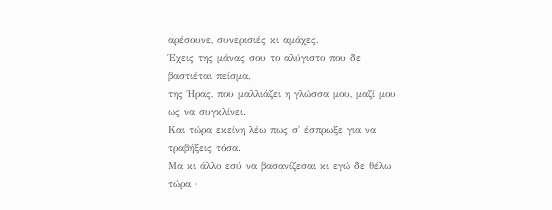αρέσουνε, συνερισιές κι αμάχες.
Έχεις της μάνας σου το αλύγιστο που δε βαστιέται πείσμα,
της Ήρας, που μαλλιάζει η γλώσσα μου, μαζί μου ως να συγκλίνει.
Και τώρα εκείνη λέω πως σ᾿ έσπρωξε για να τραβήξεις τόσα.
Μα κι άλλο εσύ να βασανίζεσαι κι εγώ δε θέλω τώρα ·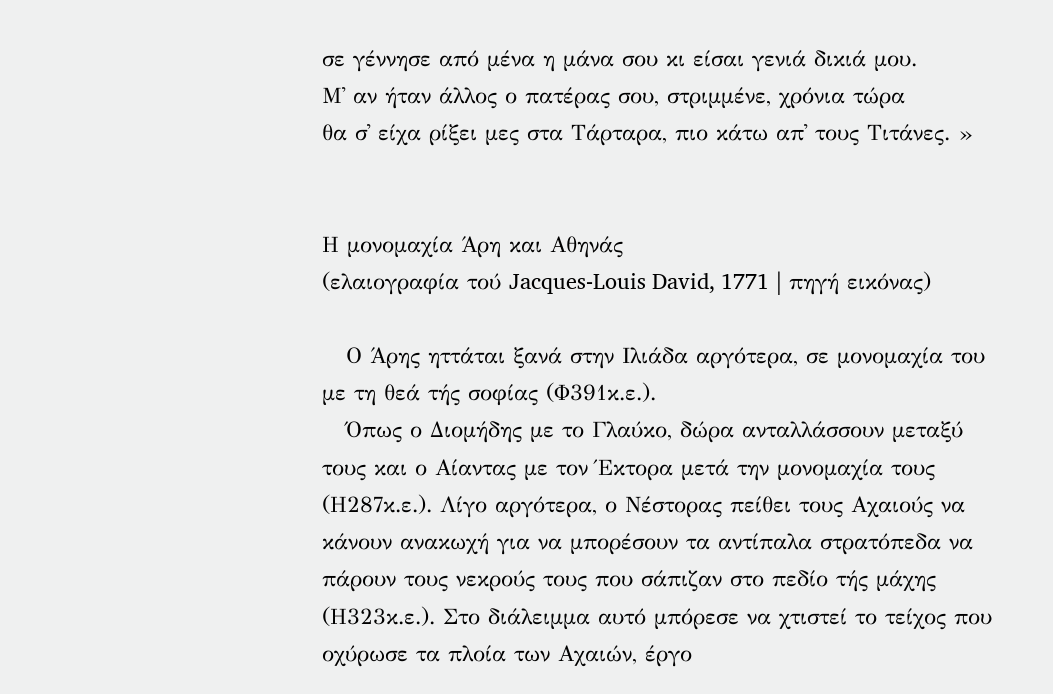σε γέννησε από μένα η μάνα σου κι είσαι γενιά δικιά μου.
Μ᾿ αν ήταν άλλος ο πατέρας σου, στριμμένε, χρόνια τώρα
θα σ᾿ είχα ρίξει μες στα Τάρταρα, πιο κάτω απ᾿ τους Τιτάνες. »


Η μονομαχία Άρη και Αθηνάς
(ελαιογραφία τού Jacques-Louis David, 1771 | πηγή εικόνας)

   Ο Άρης ηττάται ξανά στην Ιλιάδα αργότερα, σε μονομαχία του με τη θεά τής σοφίας (Φ391κ.ε.).
   Όπως ο Διομήδης με το Γλαύκο, δώρα ανταλλάσσουν μεταξύ τους και ο Αίαντας με τον Έκτορα μετά την μονομαχία τους (Η287κ.ε.). Λίγο αργότερα, ο Νέστορας πείθει τους Αχαιούς να κάνουν ανακωχή για να μπορέσουν τα αντίπαλα στρατόπεδα να πάρουν τους νεκρούς τους που σάπιζαν στο πεδίο τής μάχης (Η323κ.ε.). Στο διάλειμμα αυτό μπόρεσε να χτιστεί το τείχος που οχύρωσε τα πλοία των Αχαιών, έργο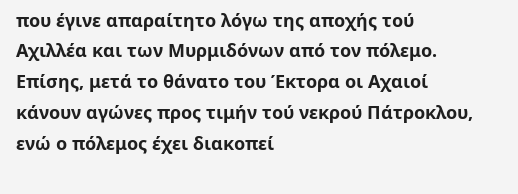που έγινε απαραίτητο λόγω της αποχής τού Αχιλλέα και των Μυρμιδόνων από τον πόλεμο. Επίσης, μετά το θάνατο του Έκτορα οι Αχαιοί κάνουν αγώνες προς τιμήν τού νεκρού Πάτροκλου, ενώ ο πόλεμος έχει διακοπεί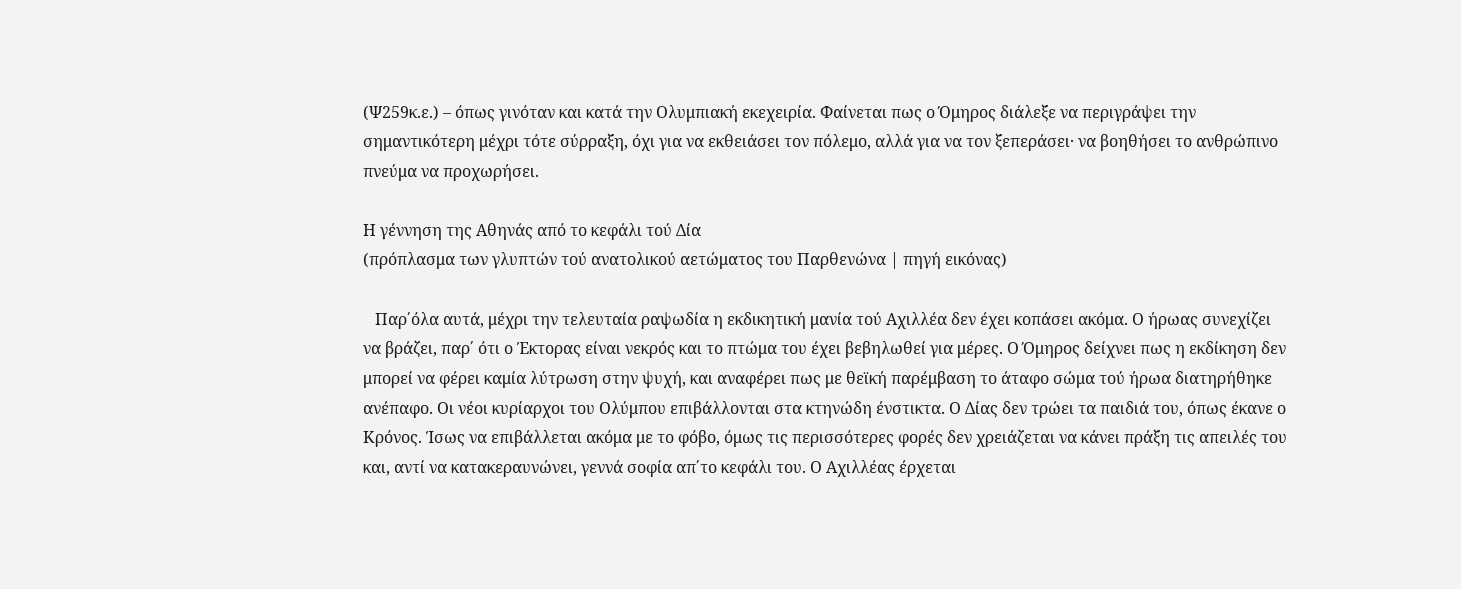(Ψ259κ.ε.) – όπως γινόταν και κατά την Ολυμπιακή εκεχειρία. Φαίνεται πως ο Όμηρος διάλεξε να περιγράψει την σημαντικότερη μέχρι τότε σύρραξη, όχι για να εκθειάσει τον πόλεμο, αλλά για να τον ξεπεράσει· να βοηθήσει το ανθρώπινο πνεύμα να προχωρήσει.

Η γέννηση της Αθηνάς από το κεφάλι τού Δία
(πρόπλασμα των γλυπτών τού ανατολικού αετώματος του Παρθενώνα | πηγή εικόνας)

   Παρ΄όλα αυτά, μέχρι την τελευταία ραψωδία η εκδικητική μανία τού Αχιλλέα δεν έχει κοπάσει ακόμα. Ο ήρωας συνεχίζει να βράζει, παρ΄ ότι ο Έκτορας είναι νεκρός και το πτώμα του έχει βεβηλωθεί για μέρες. Ο Όμηρος δείχνει πως η εκδίκηση δεν μπορεί να φέρει καμία λύτρωση στην ψυχή, και αναφέρει πως με θεϊκή παρέμβαση το άταφο σώμα τού ήρωα διατηρήθηκε ανέπαφο. Οι νέοι κυρίαρχοι του Ολύμπου επιβάλλονται στα κτηνώδη ένστικτα. Ο Δίας δεν τρώει τα παιδιά του, όπως έκανε ο Κρόνος. Ίσως να επιβάλλεται ακόμα με το φόβο, όμως τις περισσότερες φορές δεν χρειάζεται να κάνει πράξη τις απειλές του και, αντί να κατακεραυνώνει, γεννά σοφία απ΄το κεφάλι του. Ο Αχιλλέας έρχεται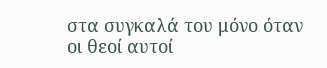στα συγκαλά του μόνο όταν οι θεοί αυτοί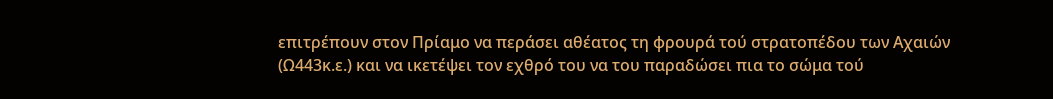επιτρέπουν στον Πρίαμο να περάσει αθέατος τη φρουρά τού στρατοπέδου των Αχαιών (Ω443κ.ε.) και να ικετέψει τον εχθρό του να του παραδώσει πια το σώμα τού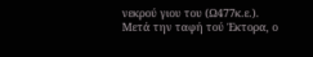νεκρού γιου του (Ω477κ.ε.). Μετά την ταφή τού Έκτορα, ο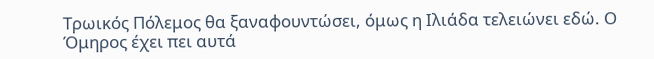Τρωικός Πόλεμος θα ξαναφουντώσει, όμως η Ιλιάδα τελειώνει εδώ. Ο Όμηρος έχει πει αυτά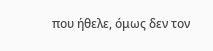που ήθελε, όμως δεν τον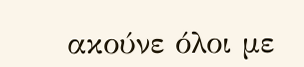ακούνε όλοι με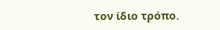τον ίδιο τρόπο.